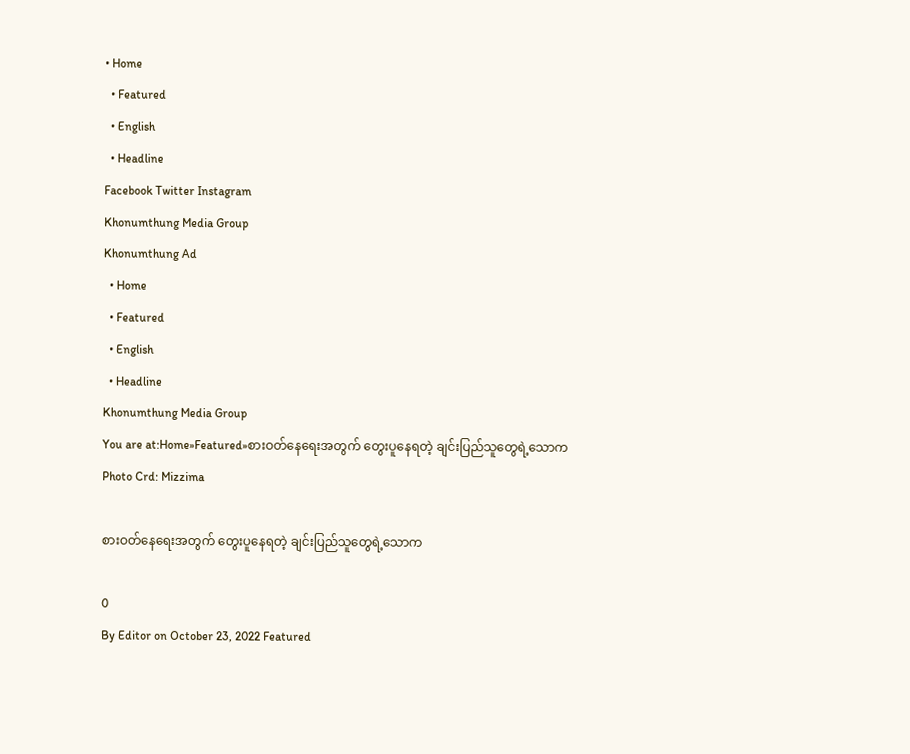• Home
  • Featured
  • English
  • Headline
Facebook Twitter Instagram
Khonumthung Media Group
Khonumthung Ad
  • Home
  • Featured
  • English
  • Headline
Khonumthung Media Group
You are at:Home»Featured»စားဝတ်နေရေးအတွက် တွေးပူနေရတဲ့ ချင်းပြည်သူတွေရဲ့သောက
Photo Crd: Mizzima

စားဝတ်နေရေးအတွက် တွေးပူနေရတဲ့ ချင်းပြည်သူတွေရဲ့သောက

0
By Editor on October 23, 2022 Featured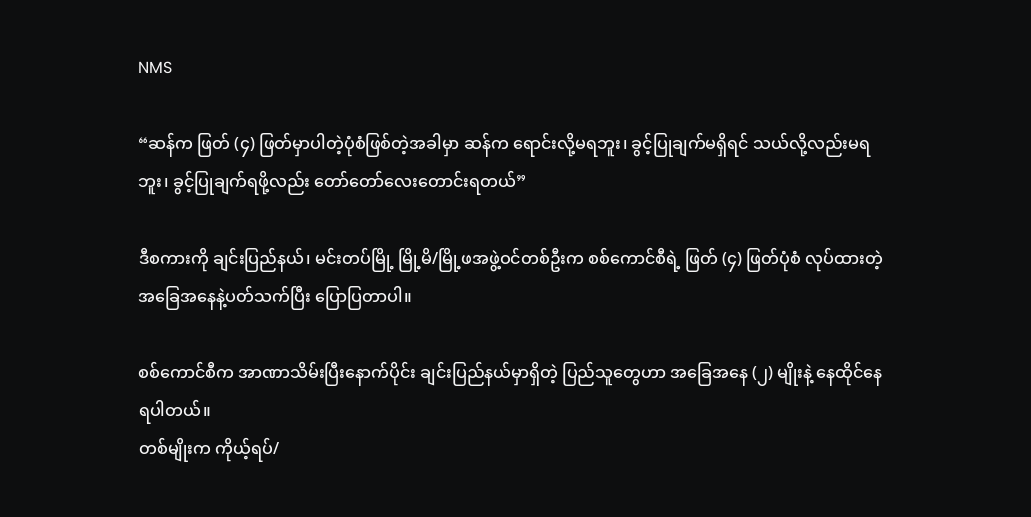NMS

“ဆန်က ဖြတ် (၄) ဖြတ်မှာပါတဲ့ပုံစံဖြစ်တဲ့အခါမှာ ဆန်က ရောင်းလို့မရဘူး၊ ခွင့်ပြုချက်မရှိရင် သယ်လို့လည်းမရဘူး၊ ခွင့်ပြုချက်ရဖို့လည်း တော်တော်လေးတောင်းရတယ်”

ဒီစကားကို ချင်းပြည်နယ်၊ မင်းတပ်မြို့ မြို့မိ/မြို့ဖအဖွဲ့ဝင်တစ်ဦးက စစ်ကောင်စီရဲ့ ဖြတ် (၄) ဖြတ်ပုံစံ လုပ်ထားတဲ့အခြေအနေနဲ့ပတ်သက်ပြီး ပြောပြတာပါ။

စစ်ကောင်စီက အာဏာသိမ်းပြီးနောက်ပိုင်း ချင်းပြည်နယ်မှာရှိတဲ့ ပြည်သူတွေဟာ အခြေအနေ (၂) မျိုးနဲ့ နေထိုင်နေရပါတယ်။
တစ်မျိုးက ကိုယ့်ရပ်/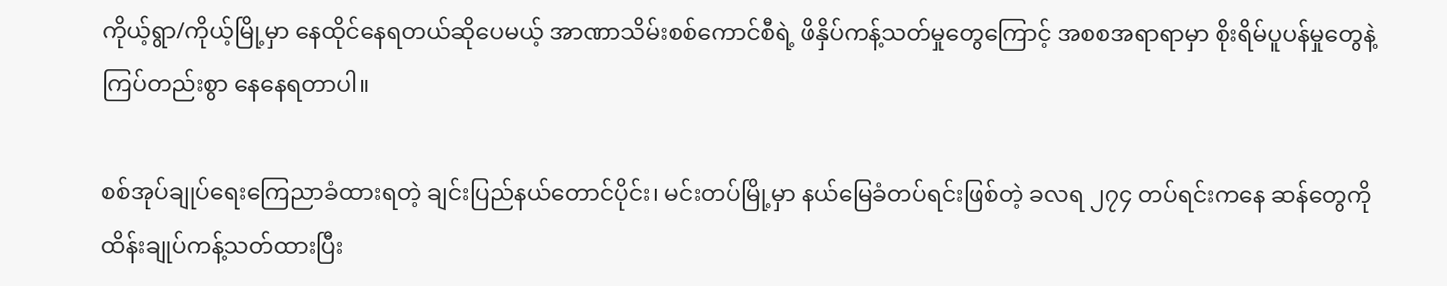ကိုယ့်ရွာ/ကိုယ့်မြို့မှာ နေထိုင်နေရတယ်ဆိုပေမယ့် အာဏာသိမ်းစစ်ကောင်စီရဲ့ ဖိနှိပ်ကန့်သတ်မှုတွေကြောင့် အစစအရာရာမှာ စိုးရိမ်ပူပန်မှုတွေနဲ့ ကြပ်တည်းစွာ နေနေရတာပါ။

စစ်အုပ်ချုပ်ရေးကြေညာခံထားရတဲ့ ချင်းပြည်နယ်တောင်ပိုင်း၊ မင်းတပ်မြို့မှာ နယ်မြေခံတပ်ရင်းဖြစ်တဲ့ ခလရ ၂၇၄ တပ်ရင်းကနေ ဆန်တွေကို ထိန်းချုပ်ကန့်သတ်ထားပြီး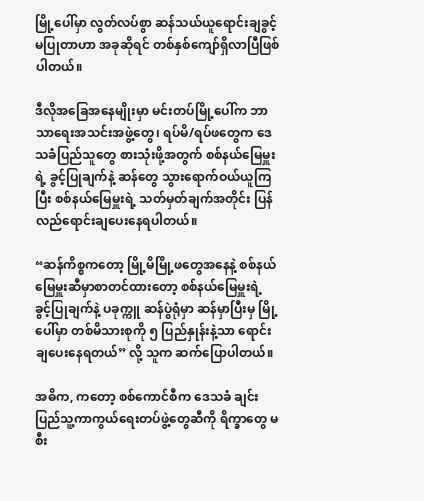မြို့ပေါ်မှာ လွတ်လပ်စွာ ဆန်သယ်ယူရောင်းချခွင့်မပြုတာဟာ အခုဆိုရင် တစ်နှစ်ကျော်ရှိလာပြီဖြစ်ပါတယ်။

ဒီလိုအခြေအနေမျိုးမှာ မင်းတပ်မြို့ပေါ်က ဘာသာရေးအသင်းအဖွဲ့တွေ၊ ရပ်မိ/ရပ်ဖတွေက ဒေသခံပြည်သူတွေ စားသုံးဖို့အတွက် စစ်နယ်မြေမှူးရဲ့ ခွင့်ပြုချက်နဲ့ ဆန်တွေ သွားရောက်ဝယ်ယူကြပြီး စစ်နယ်မြေမှူးရဲ့ သတ်မှတ်ချက်အတိုင်း ပြန်လည်ရောင်းချပေးနေရပါတယ်။

“ဆန်ကိစ္စကတော့ မြို့မိမြို့ဖတွေအနေနဲ့ စစ်နယ်မြေမှူးဆီမှာစာတင်ထားတော့ စစ်နယ်မြေမှူးရဲ့ ခွင့်ပြုချက်နဲ့ ပခုက္ကူ ဆန်ပွဲရုံမှာ ဆန်မှာပြီးမှ မြို့ပေါ်မှာ တစ်မိသားစုကို ၅ ပြည်နှုန်းနဲ့သာ ရောင်းချပေးနေရတယ်” လို့ သူက ဆက်ပြောပါတယ်။

အဓိက, ကတော့ စစ်ကောင်စီက ဒေသခံ ချင်းပြည်သူ့ကာကွယ်ရေးတပ်ဖွဲ့တွေဆီကို ရိက္ခာတွေ မစီး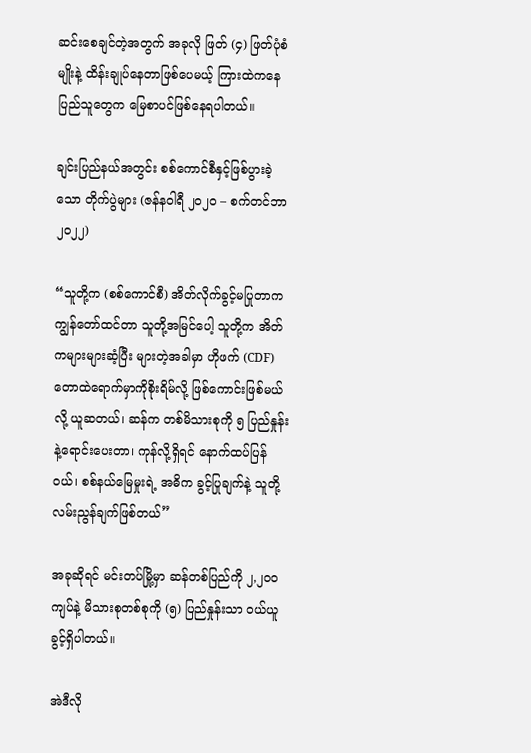ဆင်းစေချင်တဲ့အတွက် အခုလို ဖြတ် (၄) ဖြတ်ပုံစံမျိုးနဲ့ ထိန်းချုပ်နေတာဖြစ်ပေမယ့် ကြားထဲကနေ ပြည်သူတွေက မြေစာပင်ဖြစ်နေရပါတယ်။

ချင်းပြည်နယ်အတွင်း စစ်ကောင်စီနှင့်ဖြစ်ပွားခဲ့သော တိုက်ပွဲများ (ဇန်နဝါရီ ၂၀၂၀ – စက်တင်ဘာ ၂၀၂၂)

“သူတို့က (စစ်ကောင်စီ) အိတ်လိုက်ခွင့်မပြုတာက ကျွန်တော်ထင်တာ သူတို့အမြင်ပေါ့ သူတို့က အိတ်ကများများဆံ့ပြီး များတဲ့အခါမှာ ဟိုဖက် (CDF) တောထဲရောက်မှာကိုစိုးရိမ်လို့ ဖြစ်ကောင်းဖြစ်မယ်လို့ ယူဆတယ်၊ ဆန်က တစ်မိသားစုကို ၅ ပြည်နှုန်းနဲ့ရောင်းပေးတာ၊ ကုန်လို့ရှိရင် နောက်ထပ်ပြန်ဝယ်၊ စစ်နယ်မြေမှုးရဲ့ အဓိက ခွင့်ပြုချက်နဲ့ သူတို့လမ်းညွန်ချက်ဖြစ်တယ်”

အခုဆိုရင် မင်းတပ်မြို့မှာ ဆန်တစ်ပြည်ကို ၂,၂၀၀ ကျပ်နဲ့ မိသားစုတစ်စုကို (၅) ပြည်နှုန်းသာ ဝယ်ယူခွင့်ရှိပါတယ်။

အဲဒီလို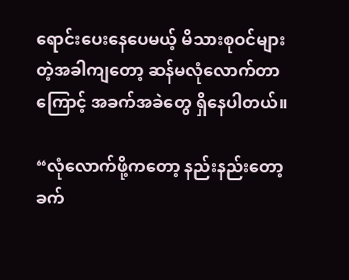ရောင်းပေးနေပေမယ့် မိသားစုဝင်များတဲ့အခါကျတော့ ဆန်မလုံလောက်တာကြောင့် အခက်အခဲတွေ ရှိနေပါတယ်။

“လုံလောက်ဖို့ကတော့ နည်းနည်းတော့ခက်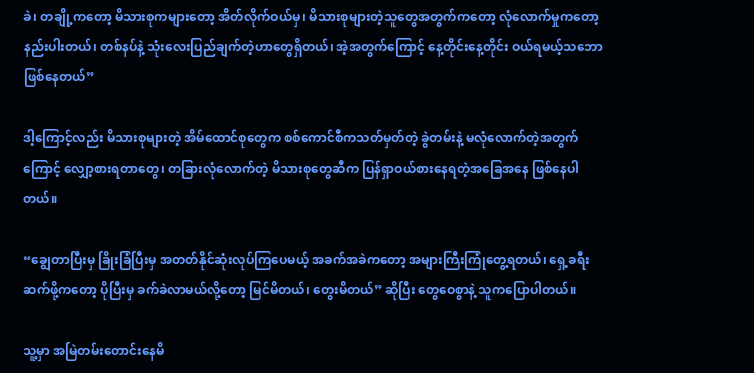ခဲ၊ တချို့ကတော့ မိသားစုကများတော့ အိတ်လိုက်ဝယ်မှ၊ မိသားစုများတဲ့သူတွေအတွက်ကတော့ လုံလောက်မှုကတော့ နည်းပါးတယ်၊ တစ်နပ်နဲ့ သုံးလေးပြည်ချက်တဲ့ဟာတွေရှိတယ်၊ အဲ့အတွက်ကြောင့် နေ့တိုင်းနေ့တိုင်း ဝယ်ရမယ့်သဘောဖြစ်နေတယ်”

ဒါ့ကြောင့်လည်း မိသားစုများတဲ့ အိမ်ထောင်စုတွေက စစ်ကောင်စီကသတ်မှတ်တဲ့ ခွဲတမ်းနဲ့ မလုံလောက်တဲ့အတွက်ကြောင့် လျှော့စားရတာတွေ၊ တခြားလုံလောက်တဲ့ မိသားစုတွေဆီက ပြန်ရှာဝယ်စားနေရတဲ့အခြေအနေ ဖြစ်နေပါတယ်။

“ချွေတာပြီးမှ ခြိုးခြံပြီးမှ အတတ်နိုင်ဆုံးလုပ်ကြပေမယ့် အခက်အခဲကတော့ အများကြီးကြုံတွေ့ရတယ်၊ ရှေ့ခရီးဆက်ဖို့ကတော့ ပိုပြီးမှ ခက်ခဲလာမယ်လို့တော့ မြင်မိတယ်၊ တွေးမိတယ်” ဆိုပြီး တွေဝေစွာနဲ့ သူကပြောပါတယ်။

သူ့မှာ အမြဲတမ်းတောင်းနေမိ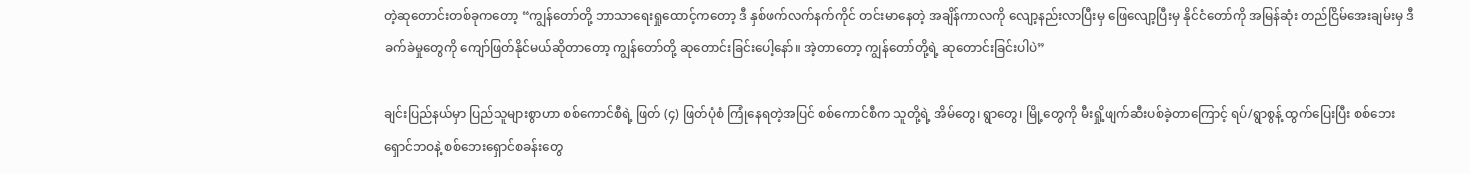တဲ့ဆုတောင်းတစ်ခုကတော့ “ကျွန်တော်တို့ ဘာသာရေးရှုထောင့်ကတော့ ဒီ နှစ်ဖက်လက်နက်ကိုင် တင်းမာနေတဲ့ အချိန်ကာလကို လျော့နည်းလာပြီးမှ ဖြေလျော့ပြီးမှ နိုင်ငံတော်ကို အမြန်ဆုံး တည်ငြိမ်အေးချမ်းမှ ဒီခက်ခဲမှုတွေကို ကျော်ဖြတ်နိုင်မယ်ဆိုတာတော့ ကျွန်တော်တို့ ဆုတောင်းခြင်းပေါ့နော်။ အဲ့တာတော့ ကျွန်တော်တို့ရဲ့ ဆုတောင်းခြင်းပါပဲ”

ချင်းပြည်နယ်မှာ ပြည်သူများစွာဟာ စစ်ကောင်စီရဲ့ ဖြတ် (၄) ဖြတ်ပုံစံ ကြုံနေရတဲ့အပြင် စစ်ကောင်စီက သူတို့ရဲ့ အိမ်တွေ၊ ရွာတွေ၊ မြို့တွေကို မီးရှို့ဖျက်ဆီးပစ်ခဲ့တာကြောင့် ရပ်/ရွာစွန့် ထွက်ပြေးပြီး စစ်ဘေးရှောင်ဘဝနဲ့ စစ်ဘေးရှောင်စခန်းတွေ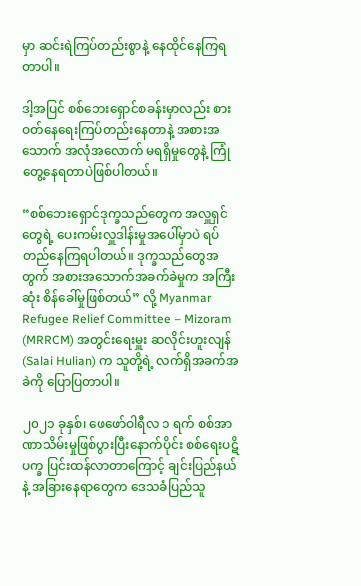မှာ ဆင်းရဲကြပ်တည်းစွာနဲ့ နေထိုင်နေကြရတာပါ။

ဒါ့အပြင် စစ်ဘေးရှောင်စခန်းမှာလည်း စားဝတ်နေရေးကြပ်တည်းနေတာနဲ့ အစားအသောက် အလုံအလောက် မရရှိမှုတွေနဲ့ ကြုံတွေ့နေရတာပဲဖြစ်ပါတယ်။

“စစ်ဘေးရှောင်ဒုက္ခသည်တွေက အလှူရှင်တွေရဲ့ ပေးကမ်းလှူဒါန်းမှုအပေါ်မှာပဲ ရပ်တည်နေကြရပါတယ်။ ဒုက္ခသည်တွေအတွက် အစားအသောက်အခက်ခဲမှုက အကြီးဆုံး စိန်ခေါ်မှုဖြစ်တယ်” လို့ Myanmar Refugee Relief Committee – Mizoram (MRRCM) အတွင်းရေးမှူး ဆလိုင်းဟူးလျန် (Salai Hulian) က သူတို့ရဲ့ လက်ရှိအခက်အခဲကို ပြောပြတာပါ။

၂၀၂၁ ခုနှစ်၊ ဖေဖော်ဝါရီလ ၁ ရက် စစ်အာဏာသိမ်းမှုဖြစ်ပွားပြီးနောက်ပိုင်း စစ်ရေးပဋိပက္ခ ပြင်းထန်လာတာကြောင့် ချင်းပြည်နယ်နဲ့ အခြားနေရာတွေက ဒေသခံပြည်သူ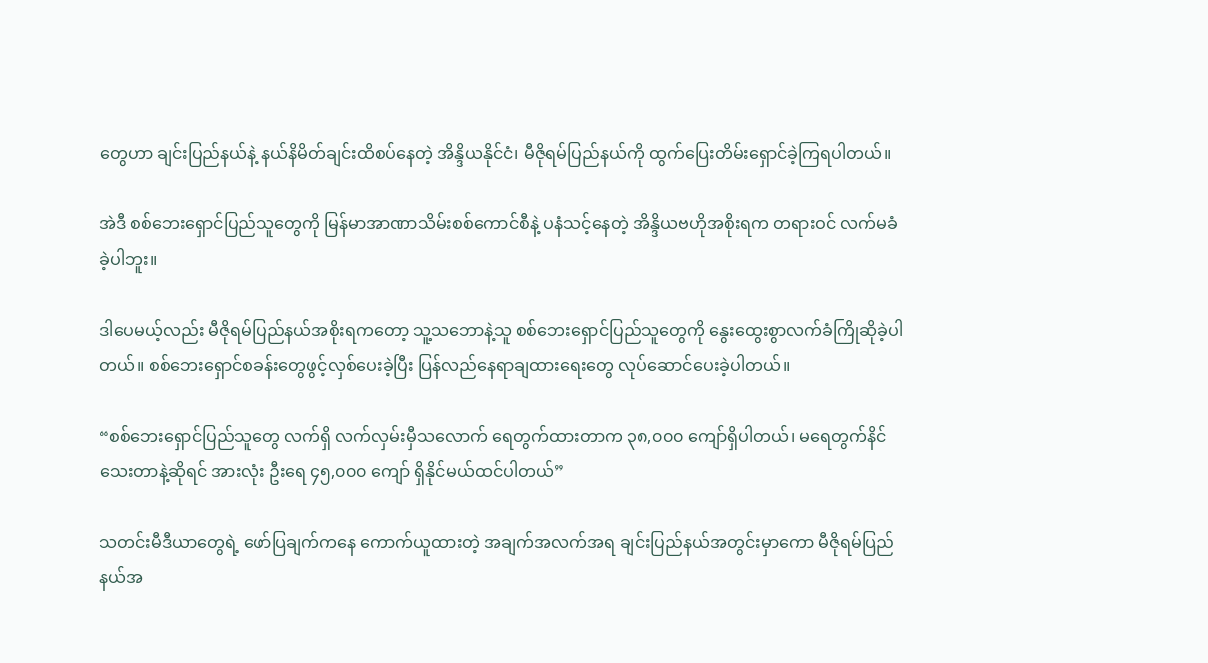တွေဟာ ချင်းပြည်နယ်နဲ့ နယ်နိမိတ်ချင်းထိစပ်နေတဲ့ အိန္ဒိယနိုင်ငံ၊ မီဇိုရမ်ပြည်နယ်ကို ထွက်ပြေးတိမ်းရှောင်ခဲ့ကြရပါတယ်။

အဲဒီ စစ်ဘေးရှောင်ပြည်သူတွေကို မြန်မာအာဏာသိမ်းစစ်ကောင်စီနဲ့ ပနံသင့်နေတဲ့ အိန္ဒိယဗဟိုအစိုးရက တရားဝင် လက်မခံခဲ့ပါဘူး။

ဒါပေမယ့်လည်း မီဇိုရမ်ပြည်နယ်အစိုးရကတော့ သူ့သဘောနဲ့သူ စစ်ဘေးရှောင်ပြည်သူတွေကို နွေးထွေးစွာလက်ခံကြိုဆိုခဲ့ပါတယ်။ စစ်ဘေးရှောင်စခန်းတွေဖွင့်လှစ်ပေးခဲ့ပြီး ပြန်လည်နေရာချထားရေးတွေ လုပ်ဆောင်ပေးခဲ့ပါတယ်။

“စစ်ဘေးရှောင်ပြည်သူတွေ လက်ရှိ လက်လှမ်းမှီသလောက် ရေတွက်ထားတာက ၃၈,၀၀၀ ကျော်ရှိပါတယ်၊ မရေတွက်နိင်သေးတာနဲ့ဆိုရင် အားလုံး ဦးရေ ၄၅,၀၀၀ ကျော် ရှိနိုင်မယ်ထင်ပါတယ်”

သတင်းမီဒီယာတွေရဲ့ ဖော်ပြချက်ကနေ ကောက်ယူထားတဲ့ အချက်အလက်အရ ချင်းပြည်နယ်အတွင်းမှာကော မီဇိုရမ်ပြည်နယ်အ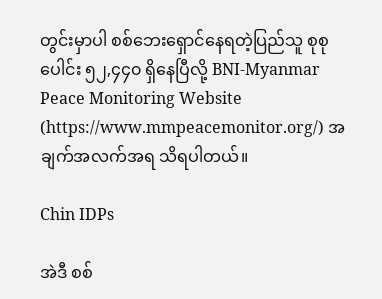တွင်းမှာပါ စစ်ဘေးရှောင်နေရတဲ့ပြည်သူ စုစုပေါင်း ၅၂,၄၄၀ ရှိနေပြီလို့ BNI-Myanmar Peace Monitoring Website (https://www.mmpeacemonitor.org/) အချက်အလက်အရ သိရပါတယ်။

Chin IDPs

အဲဒီ စစ်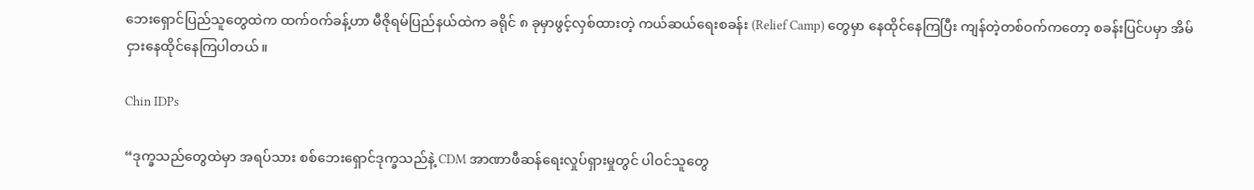ဘေးရှောင်ပြည်သူတွေထဲက ထက်ဝက်ခန့်ဟာ မီဇိုရမ်ပြည်နယ်ထဲက ခရိုင် ၈ ခုမှာဖွင့်လှစ်ထားတဲ့ ကယ်ဆယ်ရေးစခန်း (Relief Camp) တွေမှာ နေထိုင်နေကြပြီး ကျန်တဲ့တစ်ဝက်ကတော့ စခန်းပြင်ပမှာ အိမ်ငှားနေထိုင်နေကြပါတယ်။

Chin IDPs

“ဒုက္ခသည်တွေထဲမှာ အရပ်သား စစ်ဘေးရှောင်ဒုက္ခသည်နဲ့ CDM အာဏာဖီဆန်ရေးလှုပ်ရှားမှုတွင် ပါဝင်သူတွေ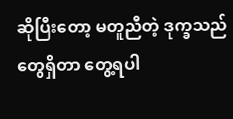ဆိုပြီးတော့ မတူညီတဲ့ ဒုက္ခသည်တွေရှိတာ တွေ့ရပါ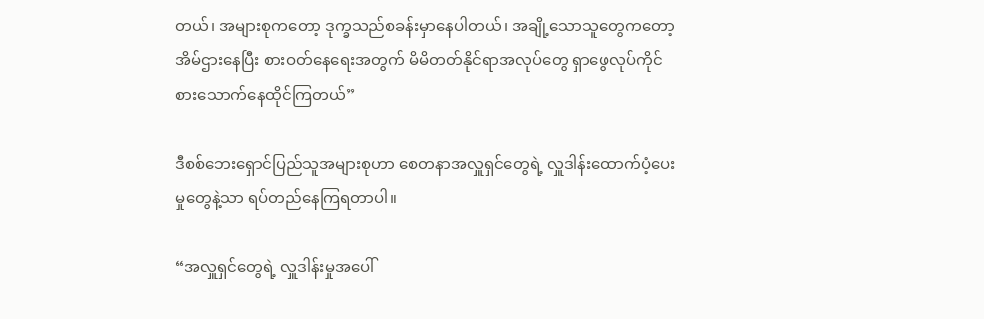တယ်၊ အများစုကတော့ ဒုက္ခသည်စခန်းမှာနေပါတယ်၊ အချို့သောသူတွေကတော့ အိမ်ဌားနေပြီး စားဝတ်နေရေးအတွက် မိမိတတ်နိုင်ရာအလုပ်တွေ ရှာဖွေလုပ်ကိုင်စားသောက်နေထိုင်ကြတယ်”

ဒီစစ်ဘေးရှောင်ပြည်သူအများစုဟာ စေတနာအလှူရှင်တွေရဲ့ လှူဒါန်းထောက်ပံ့ပေးမှုတွေနဲ့သာ ရပ်တည်နေကြရတာပါ။

“အလှူရှင်တွေရဲ့ လှူဒါန်းမှုအပေါ်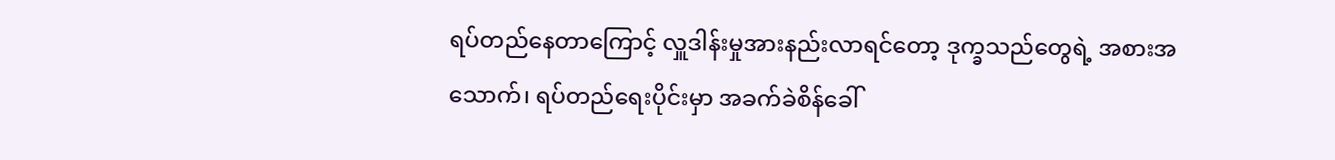ရပ်တည်နေတာ‌ကြောင့် လှူဒါန်းမှုအားနည်းလာရင်တော့ ဒုက္ခသည်တွေရဲ့ အစားအသောက်၊ ရပ်တည်ရေးပိုင်းမှာ အခက်ခဲစိန်ခေါ်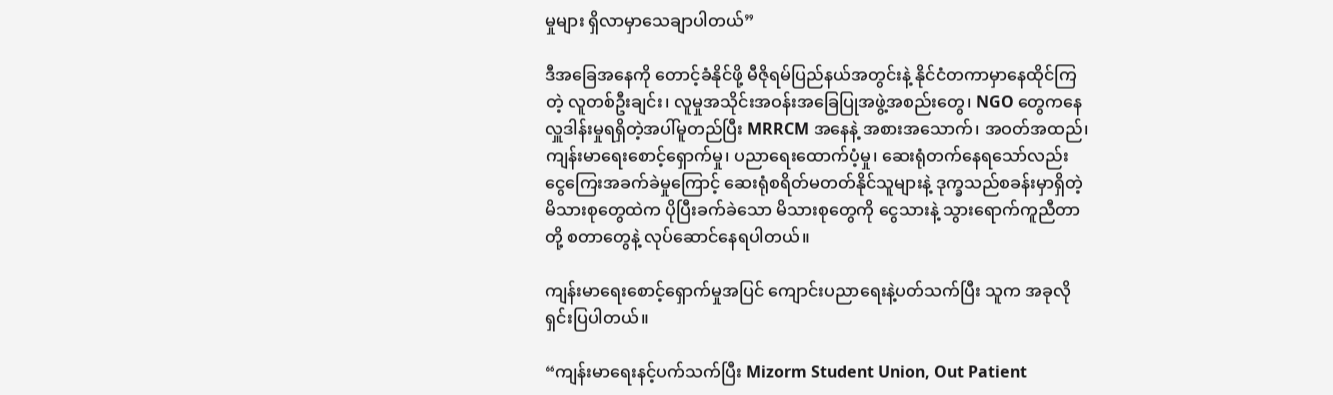မှုများ ရှိလာမှာသေချာပါတယ်”

ဒီအခြေအနေကို တောင့်ခံနိုင်ဖို့ မီဇိုရမ်ပြည်နယ်အတွင်းနဲ့ နိုင်ငံတကာမှာနေထိုင်ကြတဲ့ လူတစ်ဦးချင်း၊ လူမှုအသိုင်းအဝန်းအခြေပြုအဖွဲ့အစည်းတွေ၊ NGO တွေကနေ လှူဒါန်းမှုရရှိတဲ့အပါ်မူတည်ပြီး MRRCM အနေနဲ့ အစားအသောက်၊ အဝတ်အထည်၊ ကျန်းမာရေးစောင့်ရှောက်မှု၊ ပညာရေးထောက်ပံ့မှု၊ ဆေးရုံတက်‌နေရသော်လည်း ငွေကြေးအခက်ခဲမှုကြောင့် ဆေးရုံစရိတ်မတတ်နိုင်သူများနဲ့ ဒုက္ခသည်စခန်းမှာရှိတဲ့ မိသားစုတွေထဲက ပိုပြီးခက်ခဲသော မိသားစုတွေကို ငွေသားနဲ့ သွားရောက်ကူညီတာတို့ စတာတွေနဲ့ လုပ်ဆောင်နေရပါတယ်။

ကျန်းမာရေးစောင့်ရှောက်မှုအပြင် ကျောင်းပညာရေးနဲ့ပတ်သက်ပြီး သူက အခုလိုရှင်းပြပါတယ်။

“ကျန်းမာရေးနင့်ပက်သက်ပြီး Mizorm Student Union, Out Patient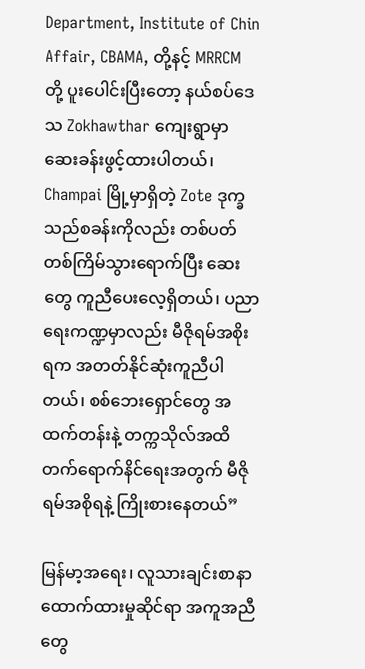Department, Institute of Chin Affair, CBAMA, တို့နင့် MRRCM တို့ ပူးပေါင်းပြီးတော့ နယ်စပ်ဒေသ Zokhawthar ကျေးရွာမှာ ဆေးခန်းဖွင့်ထားပါတယ်၊ Champai မြို့မှာရှိတဲ့ Zote ဒုက္ခသည်စခန်းကိုလည်း တစ်ပတ်တစ်ကြိမ်သွားရောက်ပြီး ဆေးတွေ ကူညီပေးလေ့ရှိတယ်၊ ပညာရေးကဏ္ဍမှာလည်း မီဇိုရမ်အစိုးရက အတတ်နိုင်ဆုံးကူညီပါတယ်၊ စစ်ဘေးရှောင်တွေ အထက်တန်းနဲ့ တက္ကသိုလ်အထိ တက်ရောက်နိင်ရေးအတွက် မီဇိုရမ်အစိုရနဲ့ ကြိုးစားနေတယ်”

မြန်မာ့အရေး၊ လူသားချင်းစာနာထောက်ထားမှုဆိုင်ရာ အကူအညီတွေ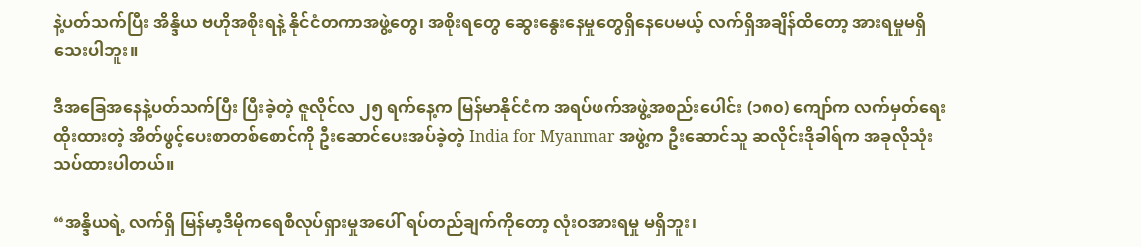နဲ့ပတ်သက်ပြီး အိန္ဒိယ ဗဟိုအစိုးရနဲ့ နိုင်ငံတကာအဖွဲ့တွေ၊ အစိုးရတွေ ဆွေးနွေးနေမှုတွေရှိနေပေမယ့် လက်ရှိအချိန်ထိတော့ အားရမှုမရှိသေးပါဘူး။

ဒီအခြေအနေနဲ့ပတ်သက်ပြီး ပြီးခဲ့တဲ့ ဇူလိုင်လ ၂၅ ရက်နေ့က မြန်မာနိုင်ငံက အရပ်ဖက်အဖွဲ့အစည်းပေါင်း (၁၈၀) ကျော်က လက်မှတ်ရေးထိုးထားတဲ့ အိတ်ဖွင့်ပေးစာတစ်စောင်ကို ဦးဆောင်ပေးအပ်ခဲ့တဲ့ India for Myanmar အဖွဲ့က ဦးဆောင်သူ ဆလိုင်းဒိုခါရ်က အခုလိုသုံးသပ်ထားပါတယ်။

“အန္ဒိယရဲ့ လက်ရှိ မြန်မာ့ဒီမိုကရေစီလုပ်ရှားမှုအပေါ် ရပ်တည်ချက်ကိုတော့ လုံးဝအားရမှု မရှိဘူး၊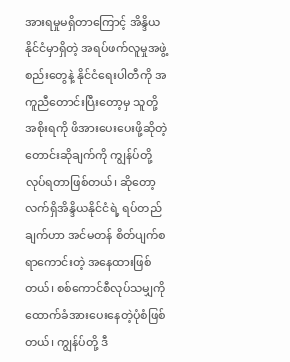အားရမှုမရှိတာကြောင့် အိန္ဒိယနိုင်ငံမှာရှိတဲ့ အရပ်ဖက်လူမှုအဖွဲ့စည်းတွေနဲ့ နိုင်ငံရေးပါတီကို အကူညီတောင်းပြီးတော့မှ သူတို့အစိုးရကို ဖိအားပေးပေးဖို့ဆိုတဲ့ တောင်းဆိုချက်ကို ကျွန်ပ်တို့လုပ်ရတာဖြစ်တယ်၊ ဆိုတော့ လက်ရှိအိန္ဒိယနိုင်ငံရဲ့ ရပ်တည်ချက်ဟာ အင်မတန် စိတ်ပျက်စရာကောင်းတဲ့ အနေထားဖြစ်တယ်၊ စစ်ကောင်စီလုပ်သမျှကို ထောက်ခံအားပေးနေတဲ့ပုံစံဖြစ်တယ်၊ ကျွန်ပ်တို့ ဒီ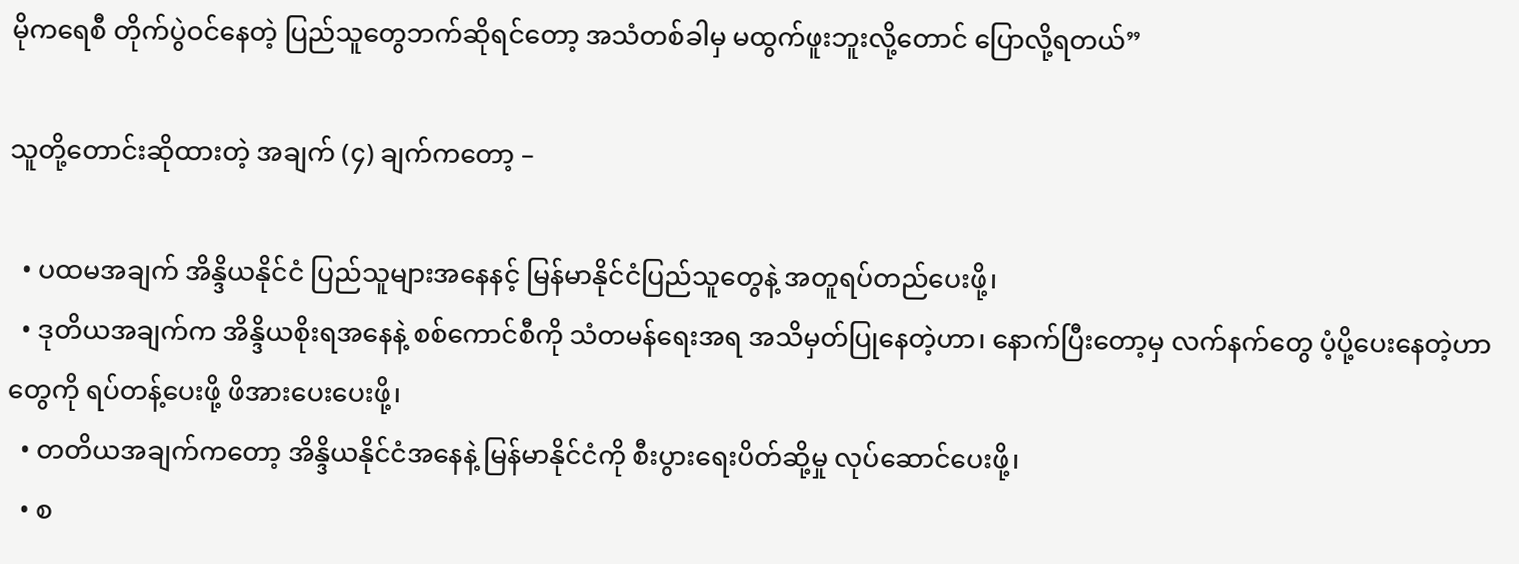မိုကရေစီ တိုက်ပွဲဝင်နေတဲ့ ပြည်သူတွေဘက်ဆိုရင်တော့ အသံတစ်ခါမှ မထွက်ဖူးဘူးလို့တောင် ပြောလို့ရတယ်”

သူတို့တောင်းဆိုထားတဲ့ အချက် (၄) ချက်ကတော့ –

  • ပထမအချက် အိန္ဒိယနိုင်ငံ ပြည်သူများအနေနင့် မြန်မာနိုင်ငံပြည်သူတွေနဲ့ အတူရပ်တည်ပေးဖို့၊
  • ဒုတိယအချက်က အိန္ဒိယစိုးရအနေနဲ့ စစ်ကောင်စီကို သံတမန်ရေးအရ အသိမှတ်ပြုနေတဲ့ဟာ၊ နောက်ပြီးတော့မှ လက်နက်တွေ ပံ့ပို့ပေးနေတဲ့ဟာတွေကို ရပ်တန့်ပေးဖို့ ဖိအားပေးပေးဖို့၊
  • တတိယအချက်ကတော့ အိန္ဒိယနိုင်ငံအနေနဲ့ မြန်မာနိုင်ငံကို စီးပွားရေးပိတ်ဆို့မှု လုပ်ဆောင်ပေးဖို့၊
  • စ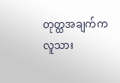တုတ္ထအချက်က လူသား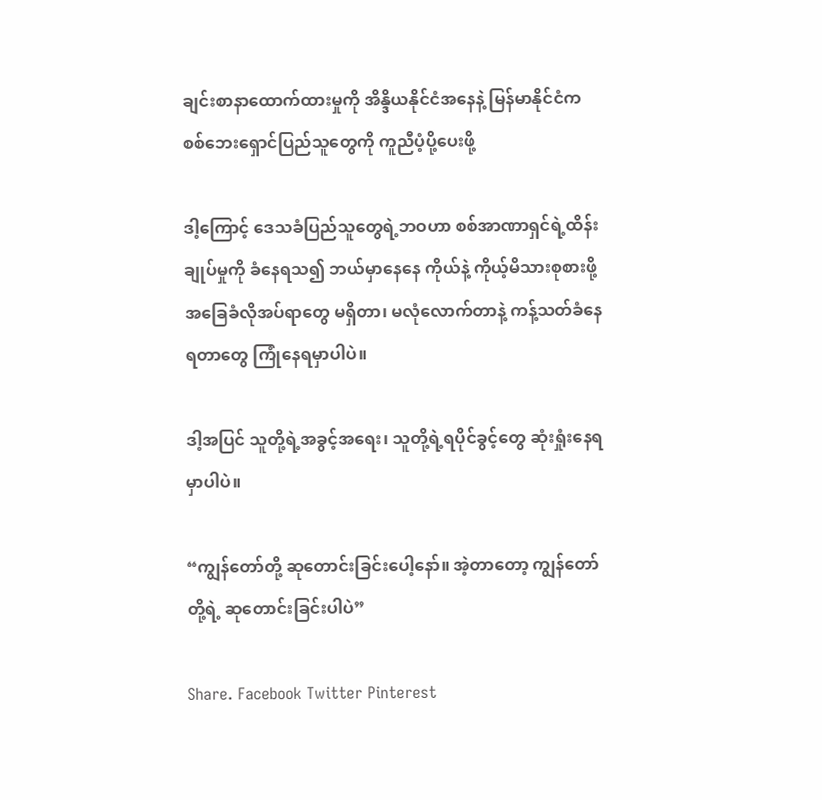ချင်းစာနာထောက်ထားမှုကို အိန္ဒိယနိုင်ငံအနေနဲ့ မြန်မာနိုင်ငံက စစ်ဘေးရှောင်ပြည်သူတွေကို ကူညီပံ့ပို့ပေးဖို့

ဒါ့ကြောင့် ဒေသခံပြည်သူတွေရဲ့ဘဝဟာ စစ်အာဏာရှင်ရဲ့ထိန်းချုပ်မှုကို ခံနေရသ၍ ဘယ်မှာနေနေ ကိုယ်နဲ့ ကိုယ့်မိသားစုစားဖို့ အခြေခံလိုအပ်ရာတွေ မရှိတာ၊ မလုံလောက်တာနဲ့ ကန့်သတ်ခံနေရတာတွေ ကြုံနေရမှာပါပဲ။

ဒါ့အပြင် သူတို့ရဲ့အခွင့်အရေး၊ သူတို့ရဲ့ရပိုင်ခွင့်တွေ ဆုံးရှုံးနေရမှာပါပဲ။

“ကျွန်တော်တို့ ဆုတောင်းခြင်းပေါ့နော်။ အဲ့တာတော့ ကျွန်တော်တို့ရဲ့ ဆုတောင်းခြင်းပါပဲ”

Share. Facebook Twitter Pinterest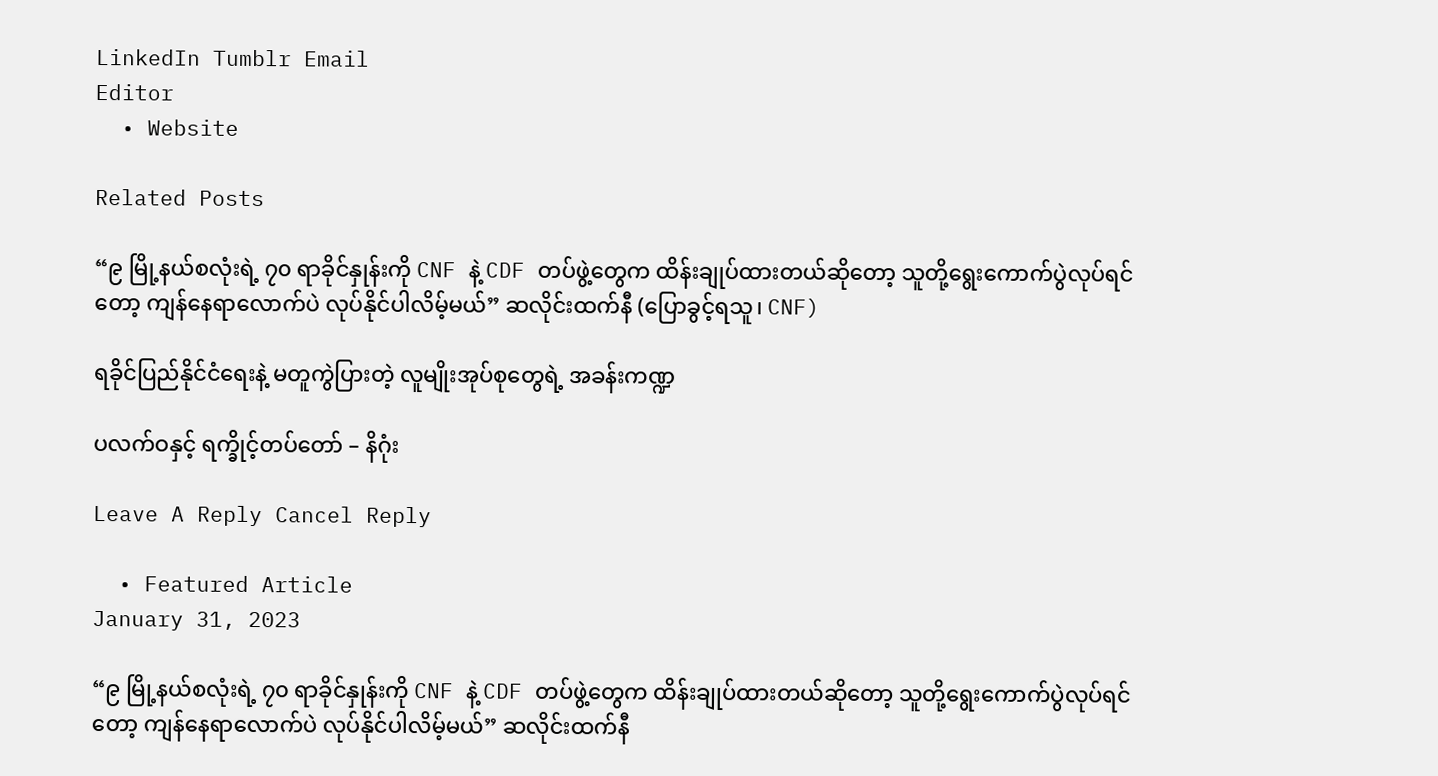LinkedIn Tumblr Email
Editor
  • Website

Related Posts

“၉ မြို့နယ်စလုံးရဲ့ ၇၀ ရာခိုင်နှုန်းကို CNF နဲ့ CDF တပ်ဖွဲ့တွေက ထိန်းချုပ်ထားတယ်ဆိုတော့ သူတို့ရွေးကောက်ပွဲလုပ်ရင်တော့ ကျန်နေရာလောက်ပဲ လုပ်နိုင်ပါလိမ့်မယ်” ဆလိုင်းထက်နီ (ပြောခွင့်ရသူ၊ CNF)

ရခိုင်ပြည်နိုင်ငံရေးနဲ့ မတူကွဲပြား‌တဲ့ လူမျိုးအုပ်စုတွေရဲ့ အခန်းကဏ္ဍ

ပလက်ဝနှင့် ရက္ခိုင့်တပ်တော် – နိဂုံး

Leave A Reply Cancel Reply

  • Featured Article
January 31, 2023

“၉ မြို့နယ်စလုံးရဲ့ ၇၀ ရာခိုင်နှုန်းကို CNF နဲ့ CDF တပ်ဖွဲ့တွေက ထိန်းချုပ်ထားတယ်ဆိုတော့ သူတို့ရွေးကောက်ပွဲလုပ်ရင်တော့ ကျန်နေရာလောက်ပဲ လုပ်နိုင်ပါလိမ့်မယ်” ဆလိုင်းထက်နီ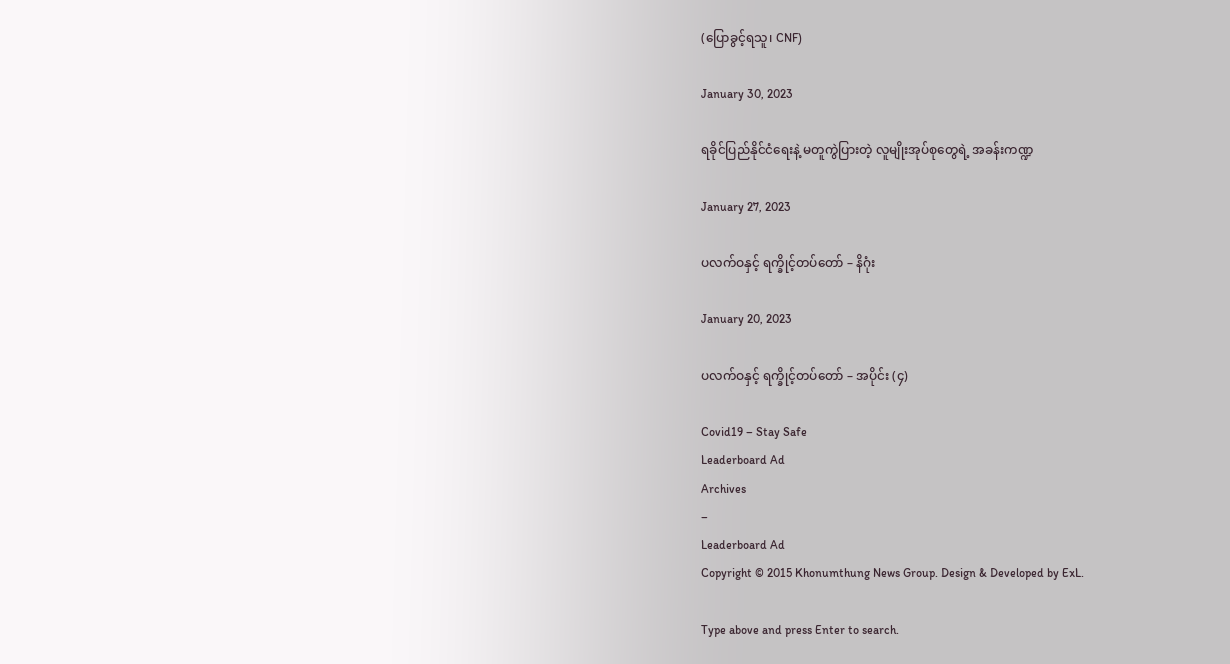(ပြောခွင့်ရသူ၊ CNF)

January 30, 2023

ရခိုင်ပြည်နိုင်ငံရေးနဲ့ မတူကွဲပြား‌တဲ့ လူမျိုးအုပ်စုတွေရဲ့ အခန်းကဏ္ဍ

January 27, 2023

ပလက်ဝနှင့် ရက္ခိုင့်တပ်တော် – နိဂုံး

January 20, 2023

ပလက်ဝနှင့် ရက္ခိုင့်တပ်တော် – အပိုင်း (၄)

Covid19 – Stay Safe
Leaderboard Ad
Archives
–
Leaderboard Ad
Copyright © 2015 Khonumthung News Group. Design & Developed by ExL.

Type above and press Enter to search.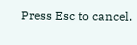Press Esc to cancel.